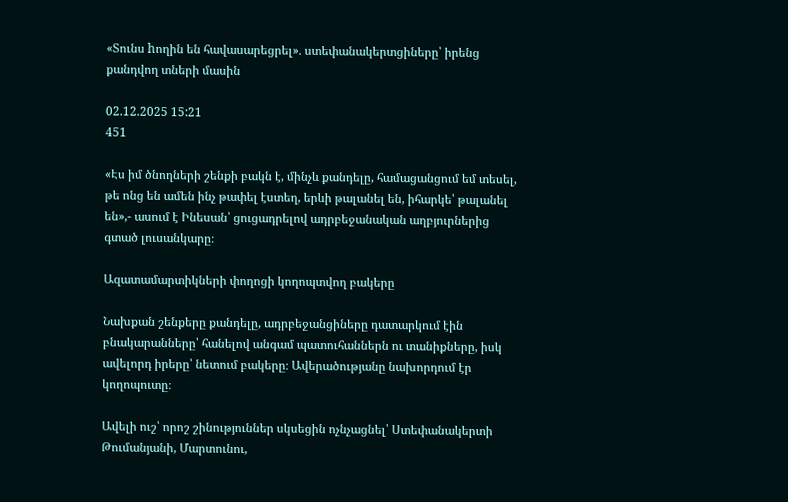«Տունս hողին են հավասարեցրել»․ ստեփանակերտցիները՝ իրենց քանդվող տների մասին

02.12.2025 15:21
451

«Էս իմ ծնողների շենքի բակն է, մինչև քանդելը, համացանցում եմ տեսել, թե ոնց են ամեն ինչ թափել էստեղ, երևի թալանել են, իհարկե՝ թալանել են»,- ասում է Ինեսան՝ ցուցադրելով ադրբեջանական աղբյուրներից գտած լուսանկարը։

Ազատամարտիկների փողոցի կողոպտվող բակերը

Նախքան շենքերը քանդելը, ադրբեջանցիները դատարկում էին բնակարանները՝ հանելով անգամ պատուհաններն ու տանիքները, իսկ ավելորդ իրերը՝ նետում բակերը։ Ավերածությանը նախորդում էր կողոպուտը։

Ավելի ուշ՝ որոշ շինություններ սկսեցին ոչնչացնել՝ Ստեփանակերտի Թումանյանի, Մարտունու,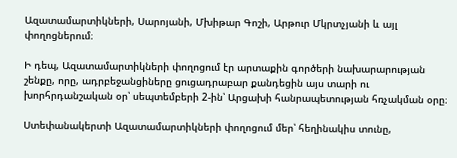Ազատամարտիկների, Սարոյանի, Մխիթար Գոշի, Արթուր Մկրտչյանի և այլ փողոցներում։

Ի դեպ, Ազատամարտիկների փողոցում էր արտաքին գործերի նախարարության շենքը, որը, ադրբեջանցիները ցուցադրաբար քանդեցին այս տարի ու խորհրդանշական օր՝ սեպտեմբերի 2-ին՝ Արցախի հանրապետության հռչակման օրը։

Ստեփանակերտի Ազատամարտիկների փողոցում մեր՝ հեղինակիս տունը,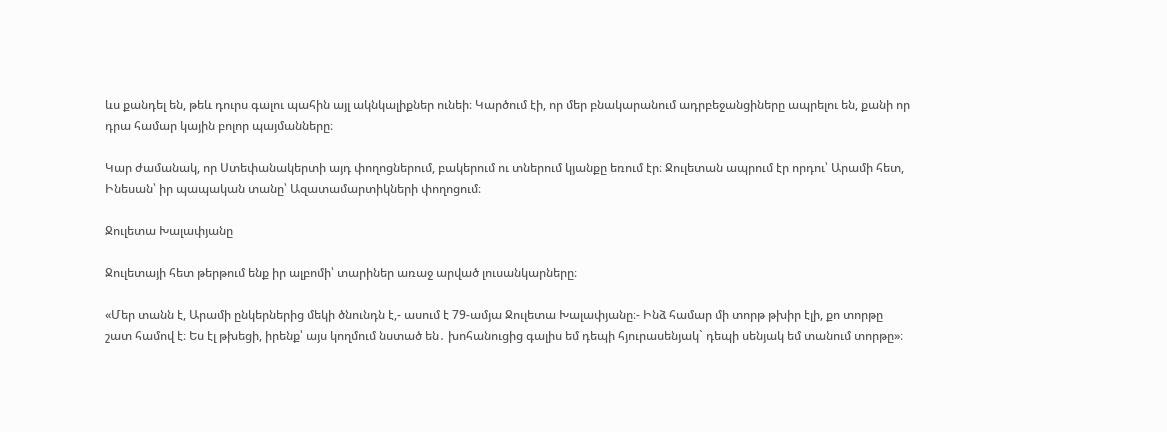ևս քանդել են, թեև դուրս գալու պահին այլ ակնկալիքներ ունեի։ Կարծում էի, որ մեր բնակարանում ադրբեջանցիները ապրելու են, քանի որ դրա համար կային բոլոր պայմանները։

Կար ժամանակ, որ Ստեփանակերտի այդ փողոցներում, բակերում ու տներում կյանքը եռում էր։ Ջուլետան ապրում էր որդու՝ Արամի հետ, Ինեսան՝ իր պապական տանը՝ Ազատամարտիկների փողոցում։

Ջուլետա Խալափյանը

Ջուլետայի հետ թերթում ենք իր ալբոմի՝ տարիներ առաջ արված լուսանկարները։

«Մեր տանն է, Արամի ընկերներից մեկի ծնունդն է,- ասում է 79-ամյա Ջուլետա Խալափյանը։- Ինձ համար մի տորթ թխիր էլի, քո տորթը շատ համով է։ Ես էլ թխեցի, իրենք՝ այս կողմում նստած են․ խոհանուցից գալիս եմ դեպի հյուրասենյակ` դեպի սենյակ եմ տանում տորթը»։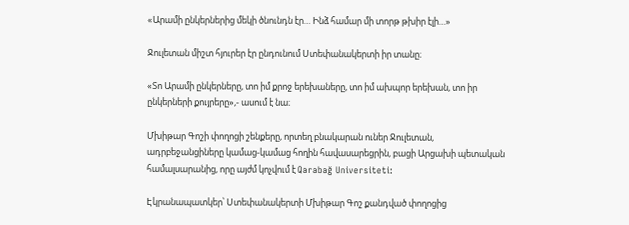«Արամի ընկերներից մեկի ծնունդն էր… Ինձ համար մի տորթ թխիր էլի…»

Ջուլետան միշտ հյուրեր էր ընդունում Ստեփանակերտի իր տանը։

«Տո Արամի ընկերները, տո իմ քրոջ երեխաները, տո իմ ախպոր երեխան, տո իր ընկերների քույրերը»,- ասում է նա։

Մխիթար Գոշի փողոցի շենքերը, որտեղ բնակարան ուներ Ջուլետան, ադրբեջանցիները կամաց-կամաց հողին հավասարեցրին, բացի Արցախի պետական համալսարանից, որը այժմ կոչվում է Qarabağ Universiteti:

Էկրանապատկեր՝ Ստեփանակերտի Մխիթար Գոշ քանդված փողոցից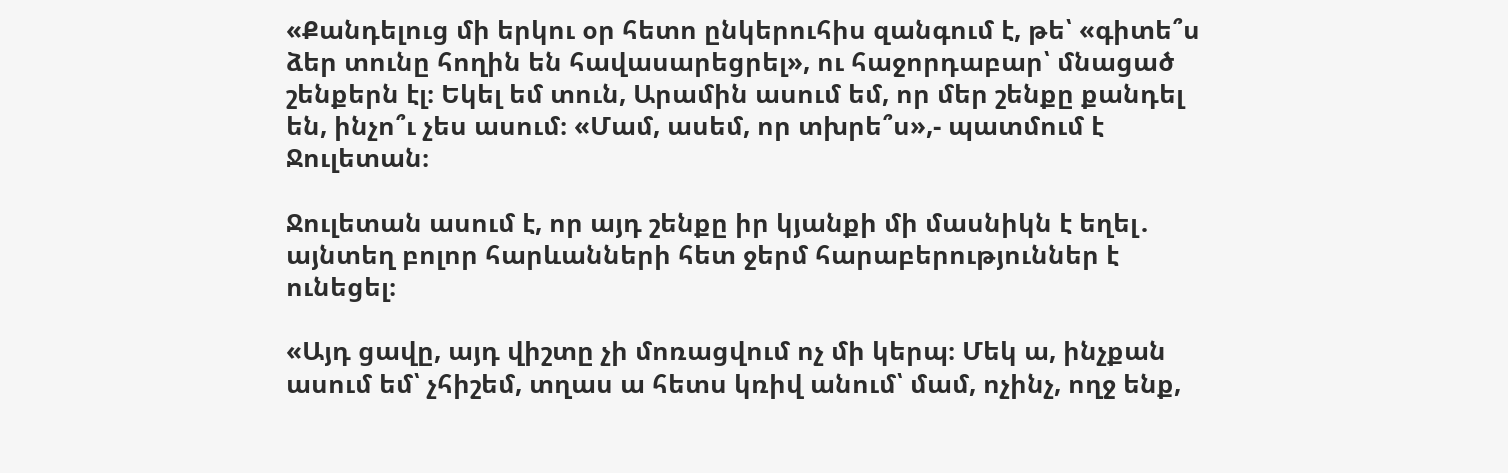«Քանդելուց մի երկու օր հետո ընկերուհիս զանգում է, թե՝ «գիտե՞ս ձեր տունը հողին են հավասարեցրել», ու հաջորդաբար՝ մնացած շենքերն էլ։ Եկել եմ տուն, Արամին ասում եմ, որ մեր շենքը քանդել են, ինչո՞ւ չես ասում։ «Մամ, ասեմ, որ տխրե՞ս»,- պատմում է Ջուլետան։

Ջուլետան ասում է, որ այդ շենքը իր կյանքի մի մասնիկն է եղել․ այնտեղ բոլոր հարևանների հետ ջերմ հարաբերություններ է ունեցել։

«Այդ ցավը, այդ վիշտը չի մոռացվում ոչ մի կերպ։ Մեկ ա, ինչքան ասում եմ՝ չհիշեմ, տղաս ա հետս կռիվ անում՝ մամ, ոչինչ, ողջ ենք,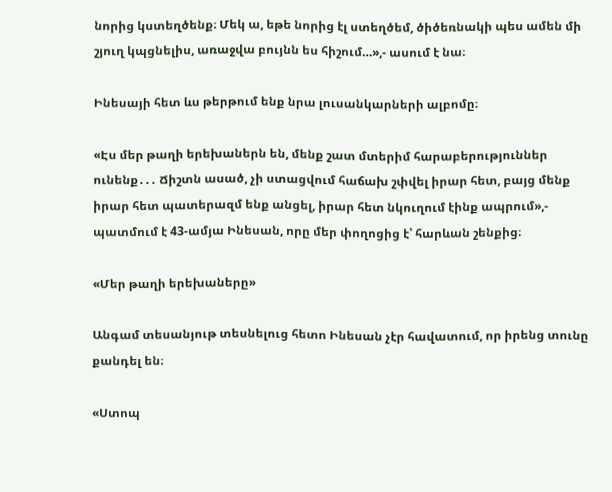նորից կստեղծենք։ Մեկ ա, եթե նորից էլ ստեղծեմ, ծիծեռնակի պես ամեն մի շյուղ կպցնելիս, առաջվա բույնն ես հիշում…»,- ասում է նա։

Ինեսայի հետ ևս թերթում ենք նրա լուսանկարների ալբոմը։

«Էս մեր թաղի երեխաներն են, մենք շատ մտերիմ հարաբերություններ ունենք․․․ Ճիշտն ասած, չի ստացվում հաճախ շփվել իրար հետ, բայց մենք իրար հետ պատերազմ ենք անցել, իրար հետ նկուղում էինք ապրում»,- պատմում է 43-ամյա Ինեսան, որը մեր փողոցից է՝ հարևան շենքից։

«Մեր թաղի երեխաները»

Անգամ տեսանյութ տեսնելուց հետո Ինեսան չէր հավատում, որ իրենց տունը քանդել են։

«Ստոպ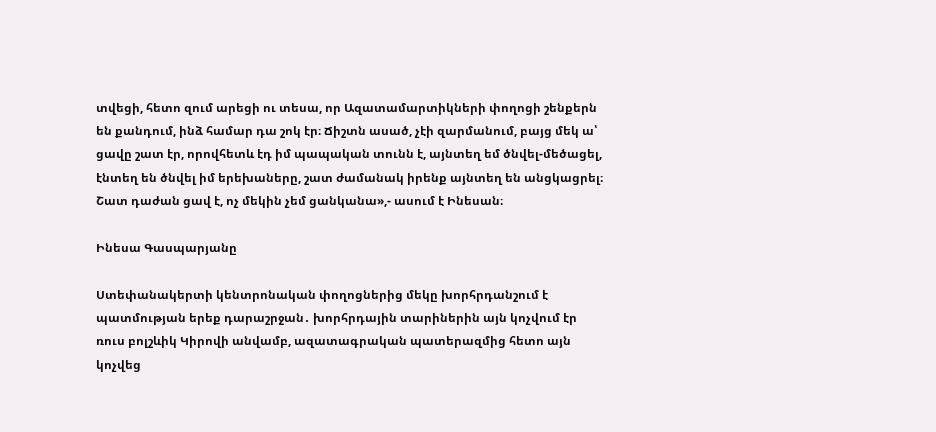տվեցի, հետո զում արեցի ու տեսա, որ Ազատամարտիկների փողոցի շենքերն են քանդում, ինձ համար դա շոկ էր։ Ճիշտն ասած, չէի զարմանում, բայց մեկ ա՝ ցավը շատ էր, որովհետև էդ իմ պապական տունն է, այնտեղ եմ ծնվել-մեծացել, էնտեղ են ծնվել իմ երեխաները, շատ ժամանակ իրենք այնտեղ են անցկացրել։ Շատ դաժան ցավ է, ոչ մեկին չեմ ցանկանա»,- ասում է Ինեսան։

Ինեսա Գասպարյանը

Ստեփանակերտի կենտրոնական փողոցներից մեկը խորհրդանշում է պատմության երեք դարաշրջան․ խորհրդային տարիներին այն կոչվում էր ռուս բոլշևիկ Կիրովի անվամբ, ազատագրական պատերազմից հետո այն կոչվեց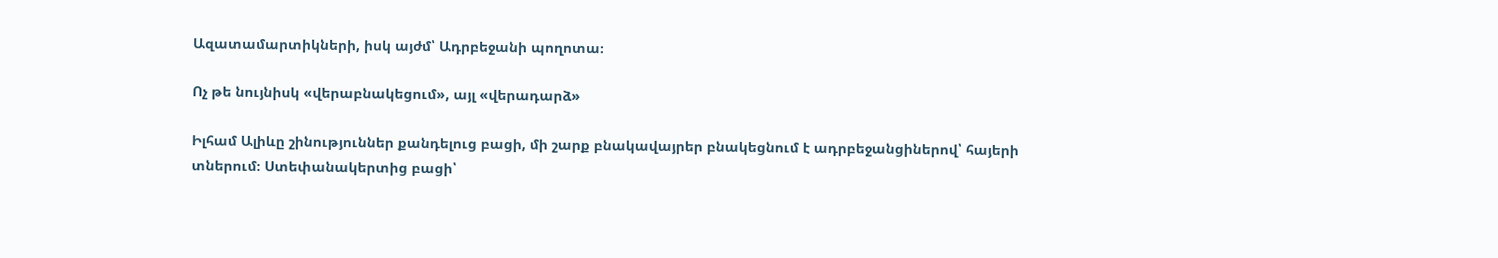Ազատամարտիկների, իսկ այժմ՝ Ադրբեջանի պողոտա։

Ոչ թե նույնիսկ «վերաբնակեցում», այլ «վերադարձ»

Իլհամ Ալիևը շինություններ քանդելուց բացի, մի շարք բնակավայրեր բնակեցնում է ադրբեջանցիներով՝ հայերի տներում։ Ստեփանակերտից բացի՝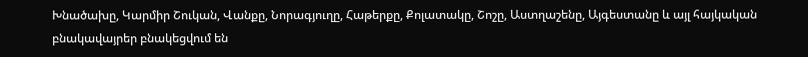Խնածախը, Կարմիր Շուկան, Վանքը, Նորագյուղը, Հաթերքը, Քոլատակը, Շոշը, Աստղաշենը, Այգեստանը և այլ հայկական բնակավայրեր բնակեցվում են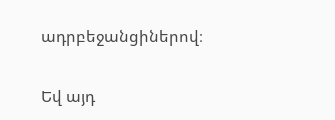ադրբեջանցիներով։

Եվ այդ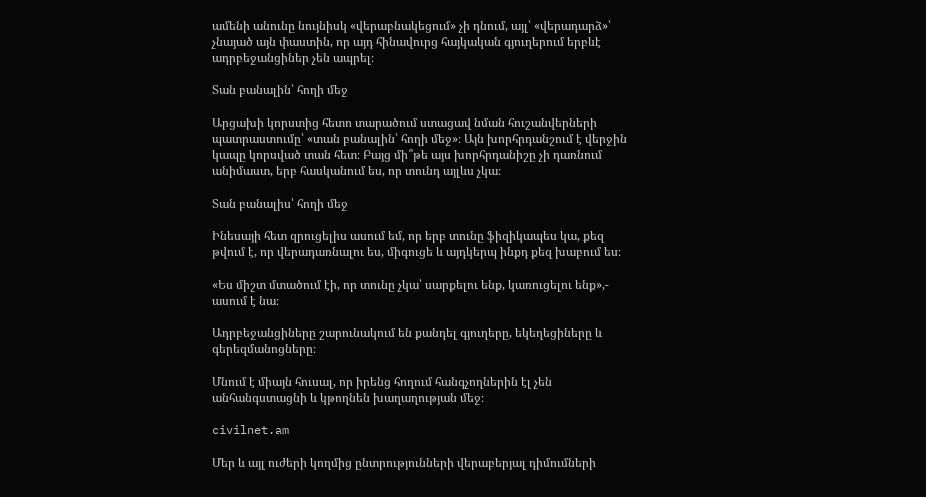ամենի անունը նույնիսկ «վերաբնակեցում» չի դնում, այլ՝ «վերադարձ»՝ չնայած այն փաստին, որ այդ հինավուրց հայկական գյուղերում երբևէ ադրբեջանցիներ չեն ապրել։

Տան բանալին՝ հողի մեջ

Արցախի կորստից հետո տարածում ստացավ նման հուշանվերների պատրաստումը՝ «տան բանալին՝ հողի մեջ»։ Այն խորհրդանշում է վերջին կապը կորսված տան հետ։ Բայց մի՞թե այս խորհրդանիշը չի դառնում անիմաստ, երբ հասկանում ես, որ տունդ այլևս չկա։

Տան բանալիս՝ հողի մեջ

Ինեսայի հետ զրուցելիս ասում եմ, որ երբ տունը ֆիզիկապես կա, քեզ թվում է, որ վերադառնալու ես, միգուցե և այդկերպ ինքդ քեզ խաբում ես։

«Ես միշտ մտածում էի, որ տունը չկա՝ սարքելու ենք, կառուցելու ենք»,- ասում է նա։

Ադրբեջանցիները շարունակում են քանդել գյուղերը, եկեղեցիները և գերեզմանոցները։

Մնում է միայն հուսալ, որ իրենց հողում հանգչողներին էլ չեն անհանգստացնի և կթողնեն խաղաղության մեջ։

civilnet.am

Մեր և այլ ուժերի կողմից ընտրությունների վերաբերյալ դիմումների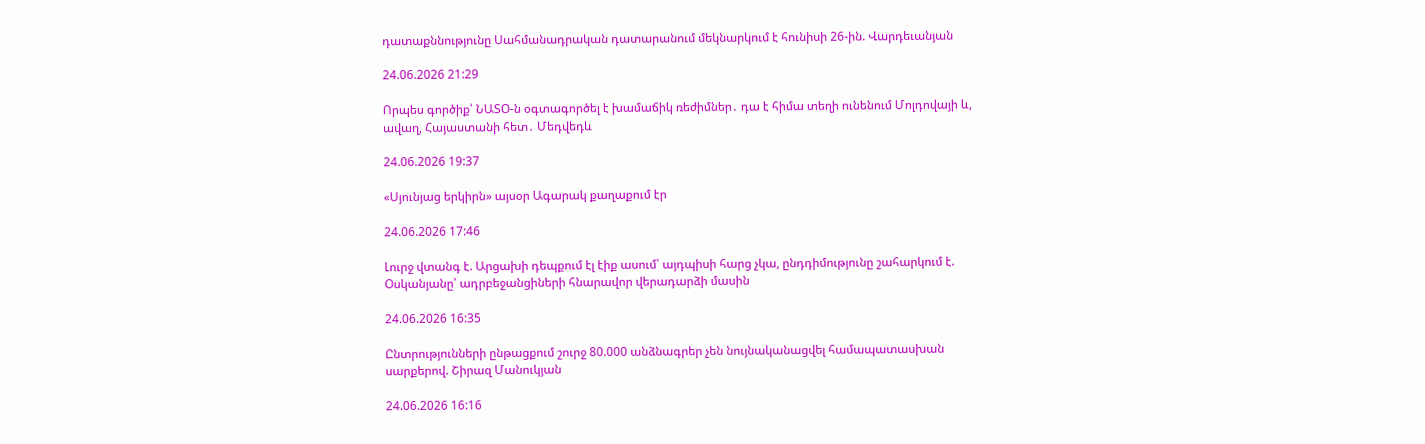դատաքննությունը Սահմանադրական դատարանում մեկնարկում է հունիսի 26-ին. Վարդեւանյան

24.06.2026 21:29

Որպես գործիք՝ ՆԱՏՕ-ն օգտագործել է խամաճիկ ռեժիմներ․ դա է հիմա տեղի ունենում Մոլդովայի և, ավաղ, Հայաստանի հետ․ Մեդվեդև

24.06.2026 19:37

«Սյունյաց երկիրն» այսօր Ագարակ քաղաքում էր

24.06.2026 17:46

Լուրջ վտանգ է. Արցախի դեպքում էլ էիք ասում՝ այդպիսի հարց չկա, ընդդիմությունը շահարկում է. Օսկանյանը՝ ադրբեջանցիների հնարավոր վերադարձի մասին

24.06.2026 16:35

Ընտրությունների ընթացքում շուրջ 80.000 անձնագրեր չեն նույնականացվել համապատասխան սարքերով. Շիրազ Մանուկյան

24.06.2026 16:16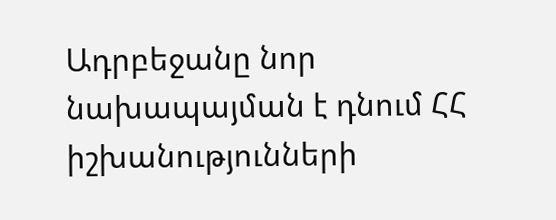Ադրբեջանը նոր նախապայման է դնում ՀՀ իշխանությունների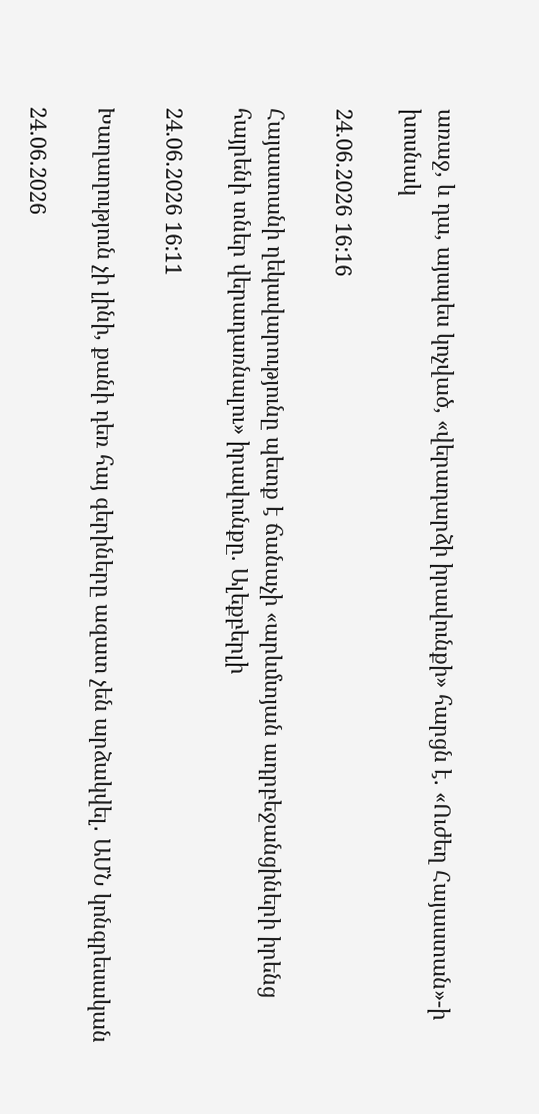առաջ, և դա, այսպես կոչված, «վերադարձի իրավունքի» հարցն է. «Ուժեղ Հայաստան»-ի խոսնակ

24.06.2026 16:16

Հայաստանի ղեկավարությունը պետք է ճանաչի «արևմտյան ադրբեջանցիների իրենց հայրենի տներ վերադառնալու» իրավունքը. Ալեքբերլի

24.06.2026 16:11

Խաղաղություն չի լինի, քանի դեռ հայ գերիները ազատ չեն արձակվել․ ԱՄՆ կոնգրեսական

24.06.2026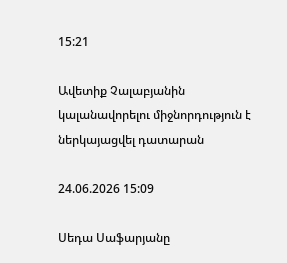15:21

Ավետիք Չալաբյանին կալանավորելու միջնորդություն է ներկայացվել դատարան

24.06.2026 15:09

Սեդա Սաֆարյանը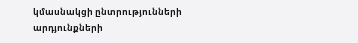կմասնակցի ընտրությունների արդյունքների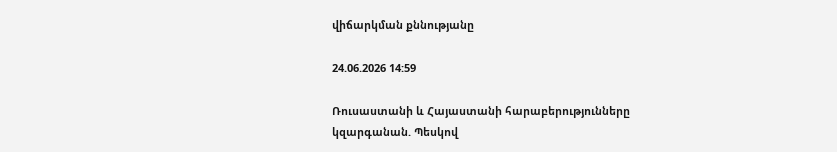վիճարկման քննությանը

24.06.2026 14:59

Ռուսաստանի և Հայաստանի հարաբերությունները կզարգանան. Պեսկով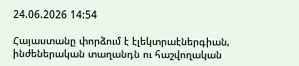24.06.2026 14:54

Հայաստանը փորձում է էլեկտրաէներգիան, ինժեներական տաղանդն ու հաշվողական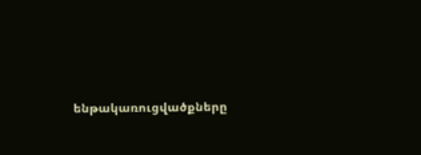ենթակառուցվածքները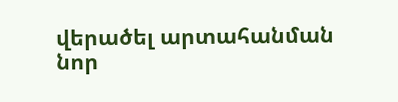վերածել արտահանման նոր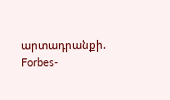արտադրանքի. Forbes-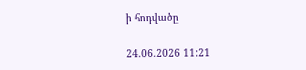ի հոդվածը

24.06.2026 11:21